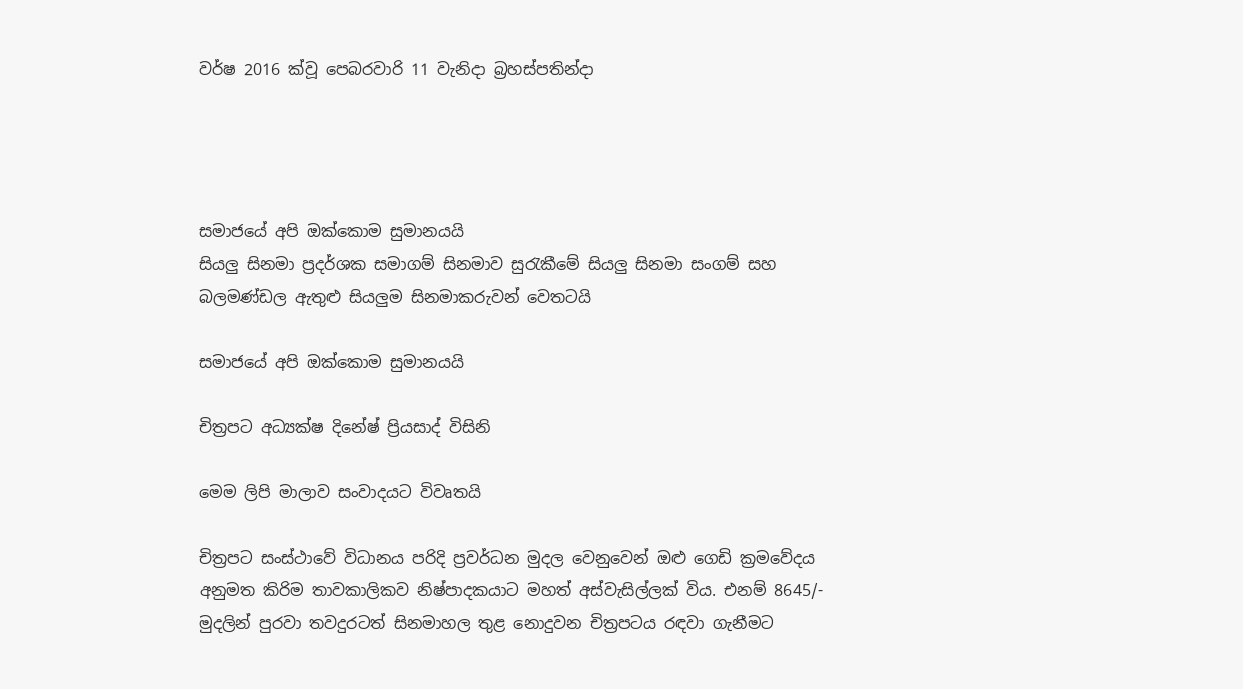වර්ෂ 2016 ක්වූ පෙබරවාරි 11 වැනිදා බ්‍රහස්පතින්දා




සමාජයේ අපි ඔක්කොම සුමානයයි
සියලු සිනමා ප්‍රදර්ශක සමාගම් සිනමාව සුරැකීමේ සියලු සිනමා සංගම් සහ බලමණ්ඩල ඇතුළු සියලුම සිනමාකරුවන් වෙතටයි

සමාජයේ අපි ඔක්කොම සුමානයයි

චිත්‍රපට අධ්‍යක්ෂ දිනේෂ් ප්‍රියසාද් විසිනි

මෙම ලිපි මාලාව සංවාදයට විවෘතයි

චිත්‍රපට සංස්ථාවේ විධානය පරිදි ප්‍රවර්ධන මුදල වෙනුවෙන් ඔළු ගෙඩි ක්‍රමවේදය අනුමත කිරිම තාවකාලිකව නිෂ්පාදකයාට මහත් අස්වැසිල්ලක් විය. එනම් 8645/- මුදලින් පුරවා තවදුරටත් සිනමාහල තුළ නොදුවන චිත්‍රපටය රඳවා ගැනීමට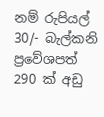නම් රුපියල් 30/- බැල්කනි ප්‍රවේශපත් 290 ක් අඩු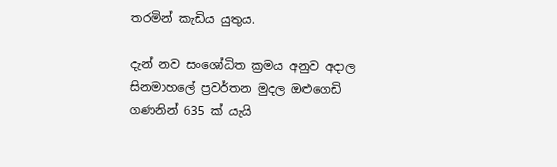තරමින් කැඩිය යුතුය.

දැන් නව සංශෝධිත ක්‍රමය අනුව අදාල සිනමාහලේ ප්‍රවර්තන මුදල ඔළුගෙඩි ගණනින් 635 ක් යැයි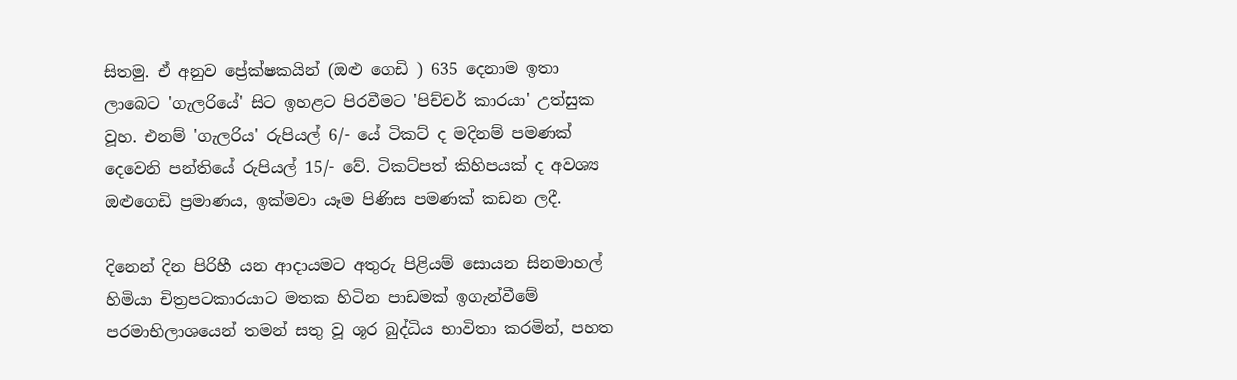සිතමු. ඒ අනුව ප්‍රේක්ෂකයින් (ඔළු ගෙඩි ) 635 දෙනාම ඉතා ලාබෙට 'ගැලරියේ' සිට ඉහළට පිරවීමට 'පිච්චර් කාරයා' උත්සුක වූහ. එනම් 'ගැලරිය' රුපියල් 6/- යේ ටිකට් ද මදිනම් පමණක් දෙවෙනි පන්තියේ රුපියල් 15/- වේ. ටිකට්පත් කිහිපයක් ද අවශ්‍ය ඔළුගෙඩි ප්‍රමාණය, ඉක්මවා යෑම පිණිස පමණක් කඩන ලදී.

දිනෙන් දින පිරිහී යන ආදායමට අතුරු පිළියම් සොයන සිනමාහල් හිමියා චිත්‍රපටකාරයාට මතක හිටින පාඩමක් ඉගැන්වීමේ පරමාභිලාශයෙන් තමන් සතු වූ ශූර බුද්ධිය භාවිතා කරමින්, පහත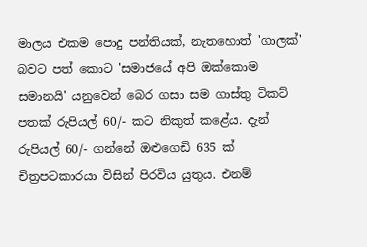මාලය එකම පොදු පන්තියක්, නැතහොත් 'ගාලක්' බවට පත් කොට 'සමාජයේ අපි ඔක්කොම සමානයි' යනුවෙන් බෙර ගසා සම ගාස්තු ටිකට් පතක් රුපියල් 60/- කට නිකුත් කළේය. දැන් රුපියල් 60/- ගන්නේ ඔළුගෙඩි 635 ක් චිත්‍රපටකාරයා විසින් පිරවිය යුතුය. එනම්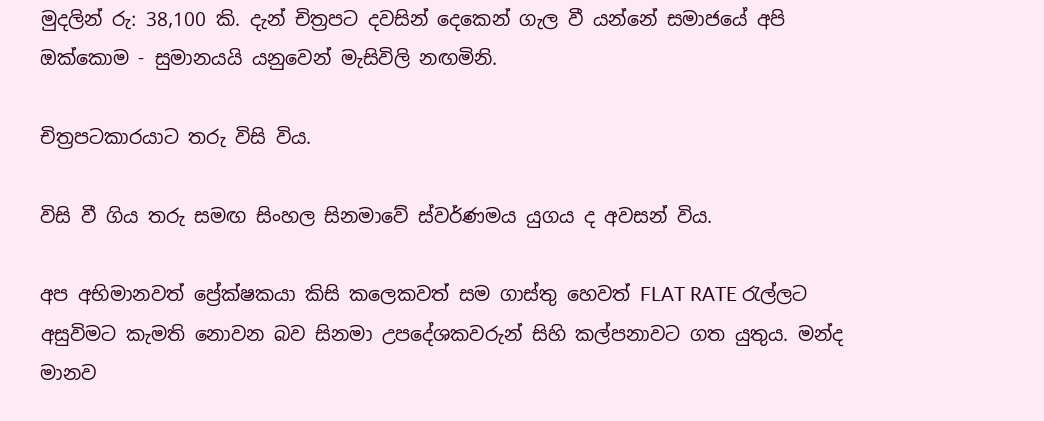මුදලින් රු: 38,100 කි. දැන් චිත්‍රපට දවසින් දෙකෙන් ගැල වී යන්නේ සමාජයේ අපි ඔක්කොම - සුමානයයි යනුවෙන් මැසිවිලි නඟමිනි.

චිත්‍රපටකාරයාට තරු විසි විය.

විසි වී ගිය තරු සමඟ සිංහල සිනමාවේ ස්වර්ණමය යුගය ද අවසන් විය.

අප අභිමානවත් ප්‍රේක්ෂකයා කිසි කලෙකවත් සම ගාස්තු හෙවත් FLAT RATE රැල්ලට අසුවිමට කැමති නොවන බව සිනමා උපදේශකවරුන් සිහි කල්පනාවට ගත යුතුය. මන්ද මානව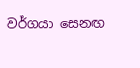වර්ගයා සෙනඟ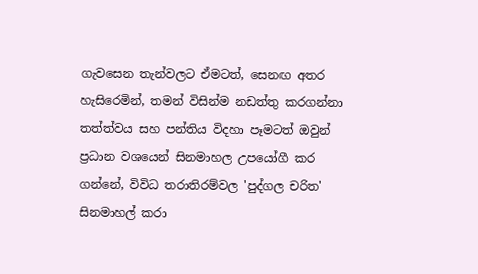ගැවසෙන තැන්වලට ඒමටත්, සෙනඟ අතර හැසිරෙමින්, තමන් විසින්ම නඩත්තු කරගන්නා තත්ත්වය සහ පන්තිය විදහා පෑමටත් ඔවුන් ප්‍රධාන වශයෙන් සිනමාහල උපයෝගී කර ගන්නේ, විවිධ තරාතිරම්වල 'පුද්ගල චරිත' සිනමාහල් කරා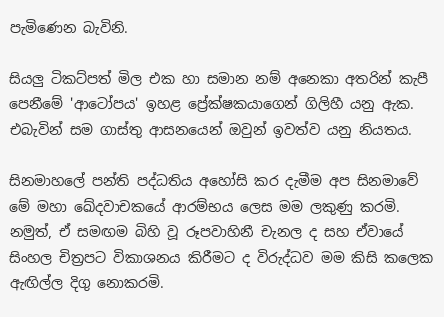පැමිණෙන බැවිනි.

සියලු ටිකට්පත් මිල එක හා සමාන නම් අනෙකා අතරින් කැපී පෙනීමේ 'ආටෝපය' ඉහළ ප්‍රේක්ෂකයාගෙන් ගිලිහී යනු ඇක. එබැවින් සම ගාස්තු ආසනයෙන් ඔවුන් ඉවත්ව යනු නියතය.

සිනමාහලේ පන්ති පද්ධතිය අහෝසි කර දැමීම අප සිනමාවේ මේ මහා ඛේදවාචකයේ ආරම්භය ලෙස මම ලකුණු කරමි. නමුත්, ඒ සමඟම බිහි වූ රූපවාහිනී චැනල ද සහ ඒවායේ සිංහල චිත්‍රපට විකාශනය කිරීමට ද විරුද්ධව මම කිසි කලෙක ඇඟිල්ල දිගු නොකරමි.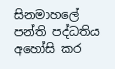සිනමාහලේ පන්ති පද්ධතිය අහෝසි කර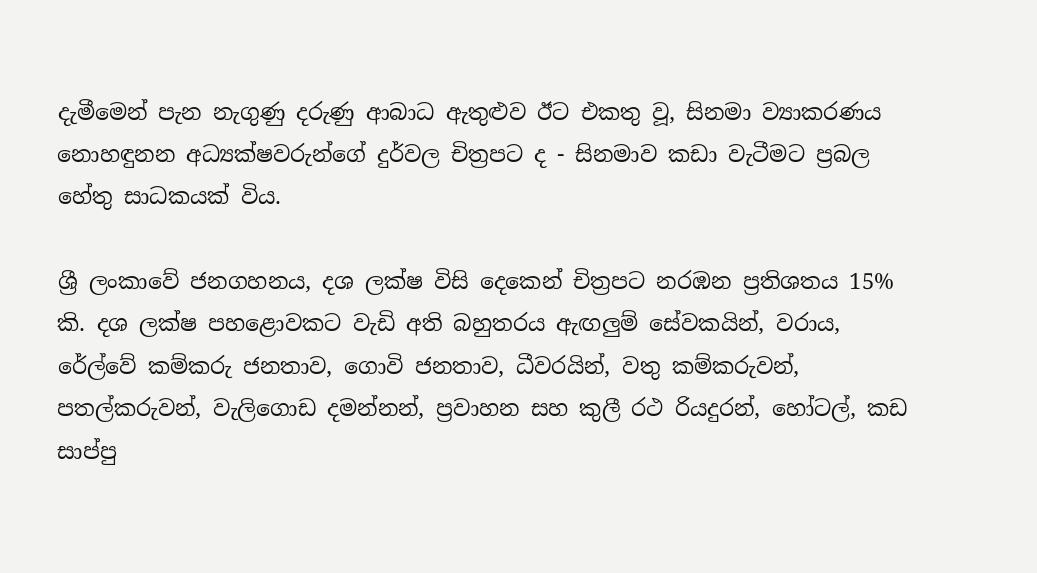දැමීමෙන් පැන නැගුණු දරුණු ආබාධ ඇතුළුව ඊට එකතු වූ, සිනමා ව්‍යාකරණය නොහඳුනන අධ්‍යක්ෂවරුන්ගේ දුර්වල චිත්‍රපට ද - සිනමාව කඩා වැටීමට ප්‍රබල හේතු සාධකයක් විය.

ශ්‍රී ලංකාවේ ජනගහනය, දශ ලක්ෂ විසි දෙකෙන් චිත්‍රපට නරඹන ප්‍රතිශතය 15% කි. දශ ලක්ෂ පහළොවකට වැඩි අති බහුතරය ඇඟලුම් සේවකයින්, වරාය, රේල්වේ කම්කරු ජනතාව, ගොවි ජනතාව, ධීවරයින්, වතු කම්කරුවන්, පතල්කරුවන්, වැලිගොඩ දමන්නන්, ප්‍රවාහන සහ කුලී රථ රියදුරන්, හෝටල්, කඩ සාප්පු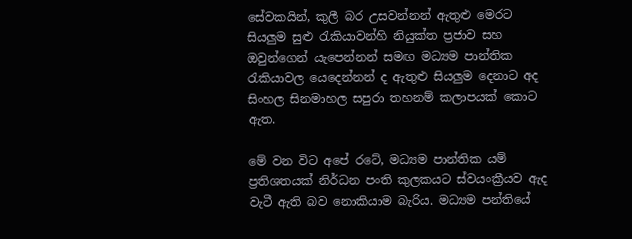සේවකයින්, කුලී බර උසවන්නන් ඇතුළු මෙරට සියලුම සුළු රැකියාවන්හි නියුක්ත ප්‍රජාව සහ ඔවුන්ගෙන් යැපෙන්නන් සමඟ මධ්‍යම පාන්තික රැකියාවල යෙදෙන්නන් ද ඇතුළු සියලුම දෙනාට අද සිංහල සිනමාහල සපුරා තහනම් කලාපයක් කොට ඇත.

මේ වන විට අපේ රටේ, මධ්‍යම පාන්තික යම් ප්‍රතිශතයක් නිර්ධන පංති කුලකයට ස්වයංක්‍රීයව ඇද වැටී ඇති බව නොකියාම බැරිය. මධ්‍යම පන්තියේ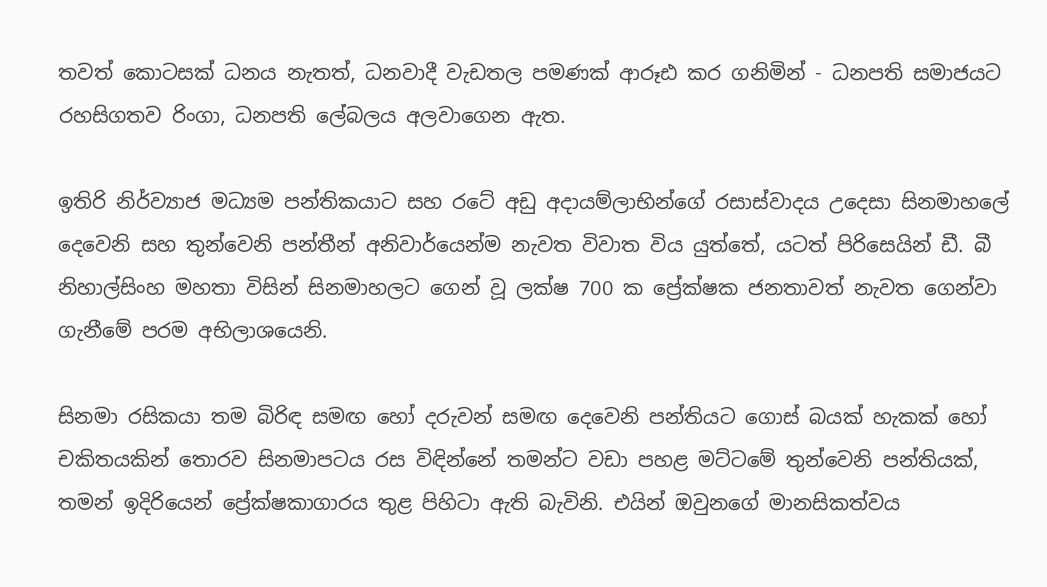තවත් කොටසක් ධනය නැතත්, ධනවාදී වැඩතල පමණක් ආරූඪ කර ගනිමින් - ධනපති සමාජයට රහසිගතව රිංගා, ධනපති ලේබලය අලවාගෙන ඇත.

ඉතිරි නිර්ව්‍යාජ මධ්‍යම පන්තිකයාට සහ රටේ අඩු අදායම්ලාභින්ගේ රසාස්වාදය උදෙසා සිනමාහලේ දෙවෙනි සහ තුන්වෙනි පන්තීන් අනිවාර්යෙන්ම නැවත විවාත විය යුත්තේ, යටත් පිරිසෙයින් ඩී. බී නිහාල්සිංහ මහතා විසින් සිනමාහලට ගෙන් වූ ලක්ෂ 700 ක ප්‍රේක්ෂක ජනතාවත් නැවත ගෙන්වා ගැනීමේ පරම අභිලාශයෙනි.

සිනමා රසිකයා තම බිරිඳ සමඟ හෝ දරුවන් සමඟ දෙවෙනි පන්තියට ගොස් බයක් හැකක් හෝ චකිතයකින් තොරව සිනමාපටය රස විඳින්නේ තමන්ට වඩා පහළ මට්ටමේ තුන්වෙනි පන්තියක්, තමන් ඉදිරියෙන් ප්‍රේක්ෂකාගාරය තුළ පිහිටා ඇති බැවිනි. එයින් ඔවුනගේ මානසිකත්වය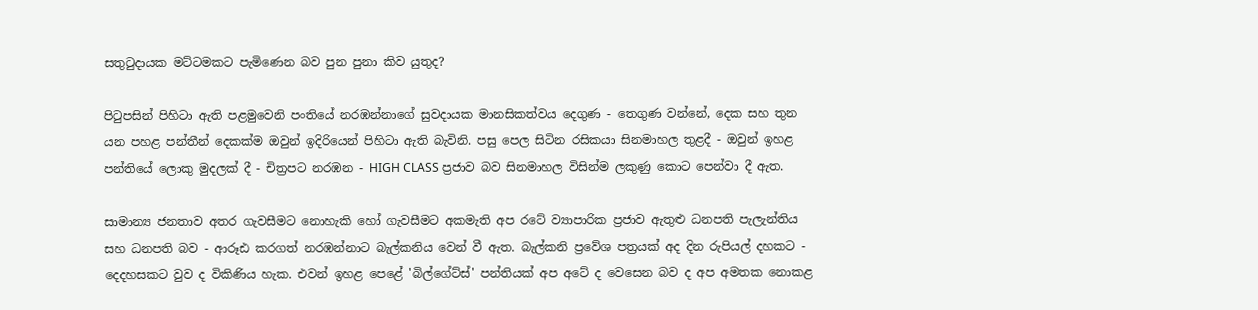සතුටුදායක මට්ටමකට පැමිණෙන බව පුන පුනා කිව යුතුද?

පිටුපසින් පිහිටා ඇති පළමුවෙනි පංතියේ නරඹන්නාගේ සුවදායක මානසිකත්වය දෙගුණ - තෙගුණ වන්නේ, දෙක සහ තුන යන පහළ පන්තීන් දෙකක්ම ඔවුන් ඉදිරියෙන් පිහිටා ඇති බැවිනි. පසු පෙල සිටින රසිකයා සිනමාහල තුළදී - ඔවුන් ඉහළ පන්තියේ ලොකු මුදලක් දී - චිත්‍රපට නරඹන - HIGH CLASS ප්‍රජාව බව සිනමාහල විසින්ම ලකුණු කොට පෙන්වා දී ඇත.

සාමාන්‍ය ජනතාව අතර ගැවසීමට නොහැකි හෝ ගැවසීමට අකමැති අප රටේ ව්‍යාපාරික ප්‍රජාව ඇතුළු ධනපති පැලැන්තිය සහ ධනපති බව - ආරූඪ කරගත් නරඹන්නාට බැල්කනිය වෙන් වී ඇත. බැල්කනි ප්‍රවේශ පත්‍රයක් අද දින රුපියල් දහකට - දෙදහසකට වුව ද විකිණිය හැක. එවන් ඉහළ පෙළේ 'බිල්ගේට්ස්' පන්තියක් අප අටේ ද වෙසෙන බව ද අප අමතක නොකළ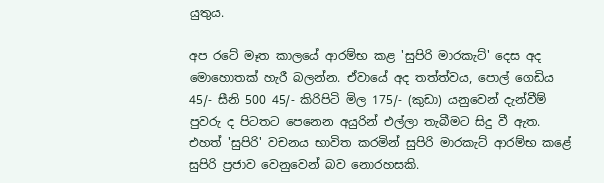යුතුය.

අප රටේ මෑත කාලයේ ආරම්භ කළ 'සුපිරි මාරකැට්' දෙස අද මොහොතක් හැරී බලන්න. ඒවායේ අද තත්ත්වය, පොල් ගෙඩිය 45/- සීනි 500 45/- කිරිපිටි මිල 175/- (කුඩා) යනුවෙන් දැන්වීම් පුවරු ද පිටතට පෙනෙන අයුරින් එල්ලා තැබීමට සිදු වී ඇත. එහත් 'සුපිරි' වචනය භාවිත කරමින් සුපිරි මාරකැට් ආරම්භ කළේ සුපිරි ප්‍රජාව වෙනුවෙන් බව නොරහසකි.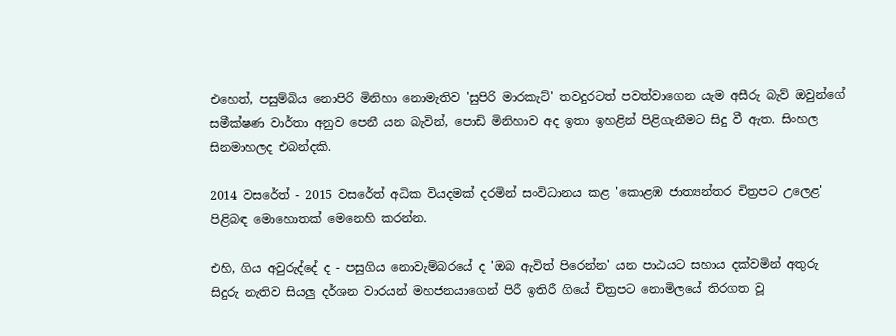එහෙත්, පසුම්බිය නොපිරි මිනිහා නොමැතිව 'සුපිරි මාරකැට්' තවදුරටත් පවත්වාගෙන යැම අසීරු බැව් ඔවුන්ගේ සමීක්ෂණ වාර්තා අනුව පෙනී යන බැවින්, පොඩි මිනිහාව අද ඉතා ඉහළින් පිළිගැනීමට සිදු වී ඇත. සිංහල සිනමාහලද එබන්දකි.

2014 වසරේත් - 2015 වසරේත් අධික වියදමක් දරමින් සංවිධානය කළ 'කොළඹ ජාත්‍යන්තර චිත්‍රපට උලෙළ' පිළිබඳ මොහොතක් මෙනෙහි කරන්න.

එහි, ගිය අවුරුද්දේ ද - පසුගිය නොවැම්බරයේ ද 'ඔබ ඇවිත් පිරෙන්න' යන පාඨයට සහාය දක්වමින් අතුරු සිදුරු නැතිව සියලු දර්ශන වාරයන් මහජනයාගෙන් පිරී ඉතිරී ගියේ චිත්‍රපට නොමිලයේ තිරගත වූ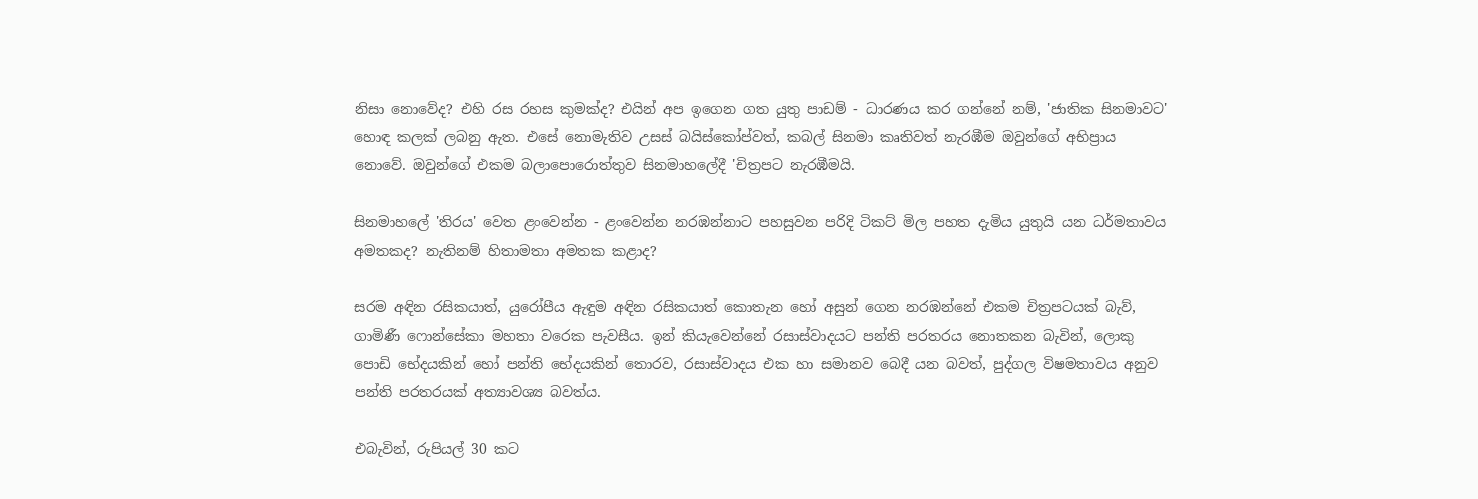නිසා නොවේද? එහි රස රහස කුමක්ද? එයින් අප ඉගෙන ගත යුතු පාඩම් - ධාරණය කර ගන්නේ නම්, 'ජාතික සිනමාවට' හොඳ කලක් ලබනු ඇත. එසේ නොමැතිව උසස් බයිස්කෝප්වත්, කබල් සිනමා කෘතිවත් නැරඹීම ඔවුන්ගේ අභිප්‍රාය නොවේ. ඔවුන්ගේ එකම බලාපොරොත්තුව සිනමාහලේදී 'චිත්‍රපට නැරඹීමයි.

සිනමාහලේ 'තිරය' වෙත ළංවෙන්න - ළංවෙන්න නරඹන්නාට පහසුවන පරිදි ටිකට් මිල පහත දැමිය යුතුයි යන ධර්මතාවය අමතකද? නැතිනම් හිතාමතා අමතක කළාද?

සරම අඳින රසිකයාත්, යුරෝපීය ඇඳුම අඳින රසිකයාත් කොතැන හෝ අසුන් ගෙන නරඹන්නේ එකම චිත්‍රපටයක් බැව්, ගාමිණී ෆොන්සේකා මහතා වරෙක පැවසීය. ඉන් කියැවෙන්නේ රසාස්වාදයට පන්ති පරතරය නොතකන බැවින්, ලොකු පොඩි භේදයකින් හෝ පන්ති භේදයකින් තොරව, රසාස්වාදය එක හා සමානව බෙදී යන බවත්, පුද්ගල විෂමතාවය අනුව පන්ති පරතරයක් අත්‍යාවශ්‍ය බවත්ය.

එබැවින්, රුපියල් 30 කට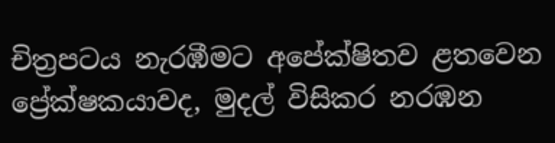චිත්‍රපටය නැරඹීමට අපේක්ෂිතව ළතවෙන ප්‍රේක්ෂකයාවද, මුදල් විසිකර නරඹන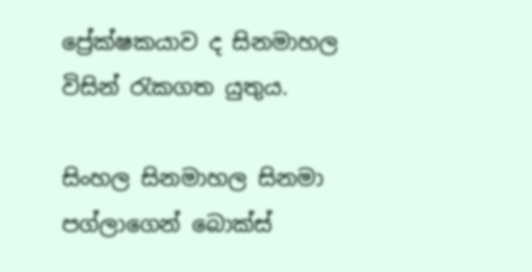ප්‍රේක්ෂකයාව ද සිනමාහල විසින් රැකගත යුතුය.

සිංහල සිනමාහල සිනමා පග්ලාගෙන් බොක්ස්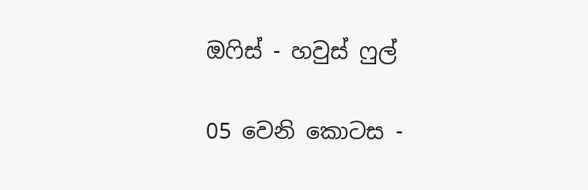ඔෆිස් - හවුස් ෆුල්

05 වෙනි කොටස -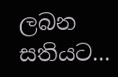ලබන සතියට...